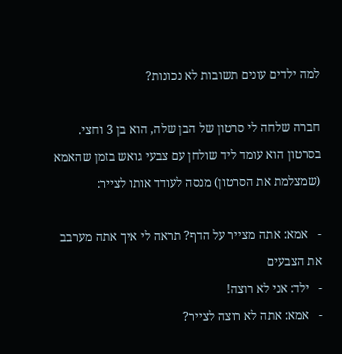למה ילדים עונים תשובות לא נכונות?

חברה שלחה לי סרטון של הבן שלה, הוא בן 3 וחצי. בסרטון הוא עומד ליד שולחן עם צבעי גואש בזמן שהאמא (שמצלמת את הסרטון) מנסה לעודד אותו לצייר:

-   אמא: אתה מצייר על הדף? תראה לי איך אתה מערבב את הצבעים
-   ילד: אני לא רוצה!
-   אמא: אתה לא רוצה לצייר?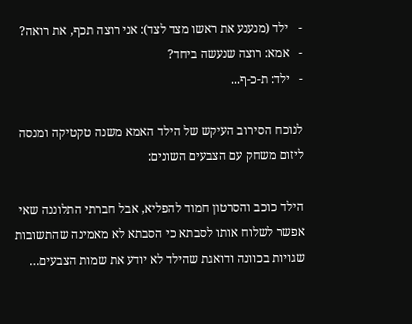-   ילד (מנענע את ראשו מצד לצד): אני רוצה תכף, את רואה?
-   אמא: רוצה שנעשה ביחד?
-   ילד: ת-כ-ף...

לנוכח הסירוב העיקש של הילד האמא משנה טקטיקה ומנסה ליזום משחק עם הצבעים השונים:

הילד כוכב והסרטון חמוד להפליא, אבל חברתי התלוננה שאי אפשר לשלוח אותו לסבתא כי הסבתא לא מאמינה שהתשובות שגויות בכוונה ודואגת שהילד לא יודע את שמות הצבעים…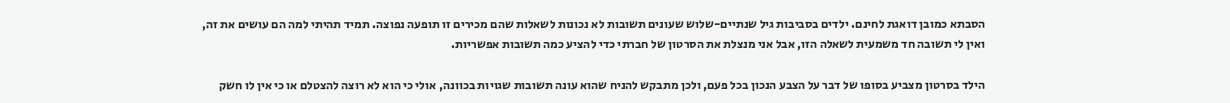הסבתא כמובן דואגת לחינם. ילדים בסביבות גיל שנתיים-שלוש שעונים תשובות לא נכונות לשאלות שהם מכירים זו תופעה נפוצה. תמיד תהיתי למה הם עושים את זה, ואין לי תשובה חד משמעית לשאלה הזו, אבל אני מנצלת את הסרטון של חברתי כדי להציע כמה תשובות אפשריות.

הילד בסרטון מצביע בסופו של דבר על הצבע הנכון בכל פעם, ולכן מתבקש להניח שהוא עונה תשובות שגויות בכוונה, אולי כי הוא לא רוצה להצטלם או כי אין לו חשק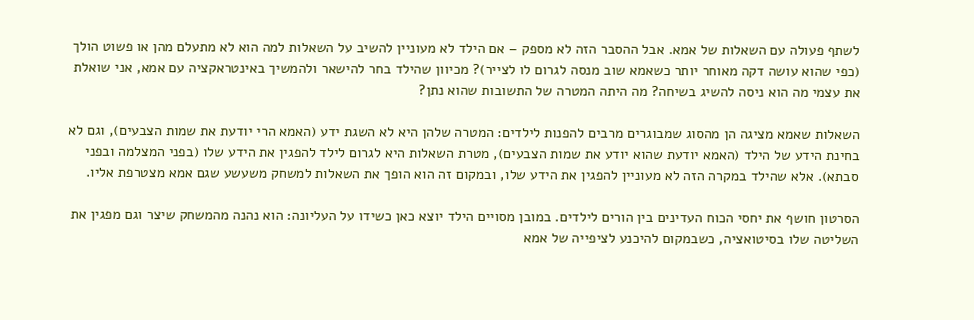לשתף פעולה עם השאלות של אמא. אבל ההסבר הזה לא מספק – אם הילד לא מעוניין להשיב על השאלות למה הוא לא מתעלם מהן או פשוט הולך (כפי שהוא עושה דקה מאוחר יותר כשאמא שוב מנסה לגרום לו לצייר)? מכיוון שהילד בחר להישאר ולהמשיך באינטראקציה עם אמא, אני שואלת את עצמי מה הוא ניסה להשיג בשיחה? מה היתה המטרה של התשובות שהוא נתן?

השאלות שאמא מציגה הן מהסוג שמבוגרים מרבים להפנות לילדים: המטרה שלהן היא לא השגת ידע (האמא הרי יודעת את שמות הצבעים), וגם לא בחינת הידע של הילד (האמא יודעת שהוא יודע את שמות הצבעים), מטרת השאלות היא לגרום לילד להפגין את הידע שלו (בפני המצלמה ובפני סבתא). אלא שהילד במקרה הזה לא מעוניין להפגין את הידע שלו, ובמקום זה הוא הופך את השאלות למשחק משעשע שגם אמא מצטרפת אליו.

הסרטון חושף את יחסי הכוח העדינים בין הורים לילדים. במובן מסויים הילד יוצא כאן כשידו על העליונה: הוא נהנה מהמשחק שיצר וגם מפגין את השליטה שלו בסיטואציה, כשבמקום להיכנע לציפייה של אמא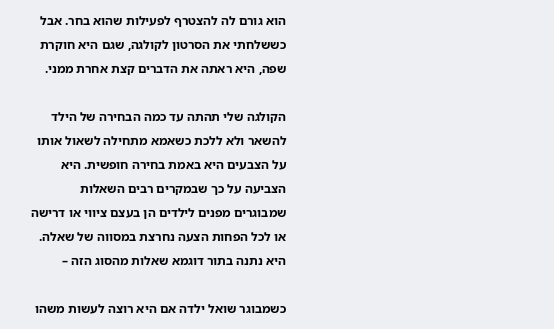הוא גורם לה להצטרף לפעילות שהוא בחר. אבל כששלחתי את הסרטון לקולגה, שגם היא חוקרת שפה, היא ראתה את הדברים קצת אחרת ממני.

הקולגה שלי תהתה עד כמה הבחירה של הילד להשאר ולא ללכת כשאמא מתחילה לשאול אותו על הצבעים היא באמת בחירה חופשית. היא הצביעה על כך שבמקרים רבים השאלות שמבוגרים מפנים לילדים הן בעצם ציווי או דרישה או לכל הפחות הצעה נחרצת במסווה של שאלה. היא נתנה בתור דוגמא שאלות מהסוג הזה –

כשמבוגר שואל ילדה אם היא רוצה לעשות משהו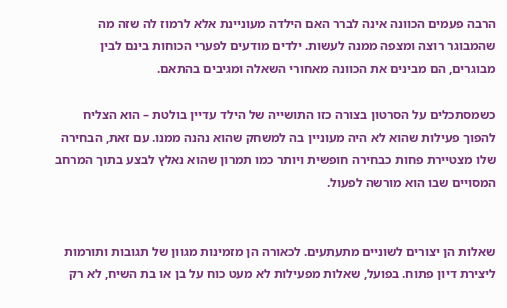הרבה פעמים הכוונה אינה לברר האם הילדה מעוניינת אלא לרמוז לה שזה מה שהמבוגר רוצה ומצפה ממנה לעשות. ילדים מודעים לפערי הכוחות בינם לבין מבוגרים, הם מבינים את הכוונה מאחורי השאלה ומגיבים בהתאם.

כשמסתכלים על הסרטון בצורה כזו התושייה של הילד עדיין בולטת – הוא הצליח להפוך פעילות שהוא לא היה מעוניין בה למשחק שהוא נהנה ממנו. עם זאת, הבחירה שלו מצטיירת פחות כבחירה חופשית ויותר כמו תמרון שהוא נאלץ לבצע בתוך המרחב המסויים שבו הוא מורשה לפעול.


שאלות הן יצורים לשוניים מתעתעים. לכאורה הן מזמינות מגוון של תגובות ותורמות ליצירת דיון פתוח. בפועל, שאלות מפעילות לא מעט כוח על בן או בת השיח, לא רק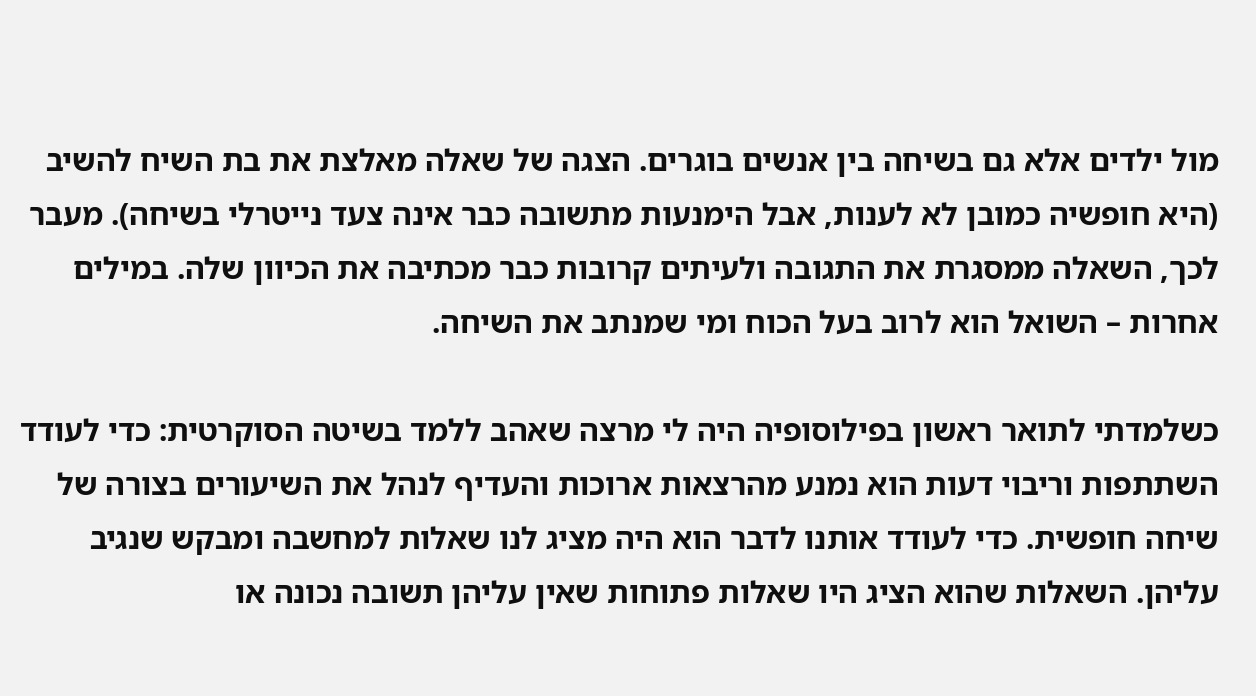מול ילדים אלא גם בשיחה בין אנשים בוגרים. הצגה של שאלה מאלצת את בת השיח להשיב (היא חופשיה כמובן לא לענות, אבל הימנעות מתשובה כבר אינה צעד נייטרלי בשיחה). מעבר לכך, השאלה ממסגרת את התגובה ולעיתים קרובות כבר מכתיבה את הכיוון שלה. במילים אחרות – השואל הוא לרוב בעל הכוח ומי שמנתב את השיחה.

כשלמדתי לתואר ראשון בפילוסופיה היה לי מרצה שאהב ללמד בשיטה הסוקרטית: כדי לעודד השתתפות וריבוי דעות הוא נמנע מהרצאות ארוכות והעדיף לנהל את השיעורים בצורה של שיחה חופשית. כדי לעודד אותנו לדבר הוא היה מציג לנו שאלות למחשבה ומבקש שנגיב עליהן. השאלות שהוא הציג היו שאלות פתוחות שאין עליהן תשובה נכונה או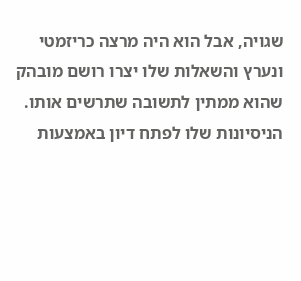שגויה, אבל הוא היה מרצה כריזמטי ונערץ והשאלות שלו יצרו רושם מובהק שהוא ממתין לתשובה שתרשים אותו. הניסיונות שלו לפתח דיון באמצעות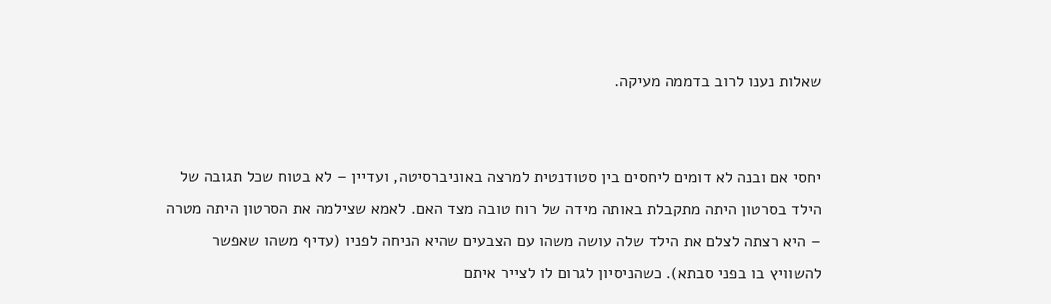שאלות נענו לרוב בדממה מעיקה.


יחסי אם ובנה לא דומים ליחסים בין סטודנטית למרצה באוניברסיטה, ועדיין – לא בטוח שכל תגובה של הילד בסרטון היתה מתקבלת באותה מידה של רוח טובה מצד האם. לאמא שצילמה את הסרטון היתה מטרה – היא רצתה לצלם את הילד שלה עושה משהו עם הצבעים שהיא הניחה לפניו (עדיף משהו שאפשר להשוויץ בו בפני סבתא). כשהניסיון לגרום לו לצייר איתם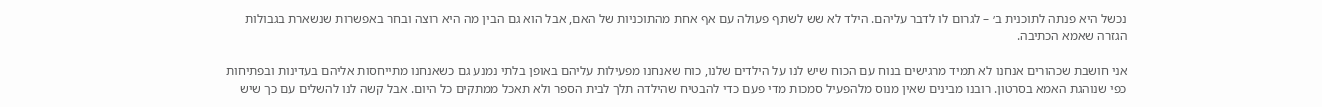נכשל היא פנתה לתוכנית ב׳ – לגרום לו לדבר עליהם. הילד לא שש לשתף פעולה עם אף אחת מהתוכניות של האם, אבל הוא גם הבין מה היא רוצה ובחר באפשרות שנשארת בגבולות הגזרה שאמא הכתיבה.

אני חושבת שכהורים אנחנו לא תמיד מרגישים בנוח עם הכוח שיש לנו על הילדים שלנו, כוח שאנחנו מפעילות עליהם באופן בלתי נמנע גם כשאנחנו מתייחסות אליהם בעדינות ובפתיחות כפי שנוהגת האמא בסרטון. רובנו מבינים שאין מנוס מלהפעיל סמכות מדי פעם כדי להבטיח שהילדה תלך לבית הספר ולא תאכל ממתקים כל היום. אבל קשה לנו להשלים עם כך שיש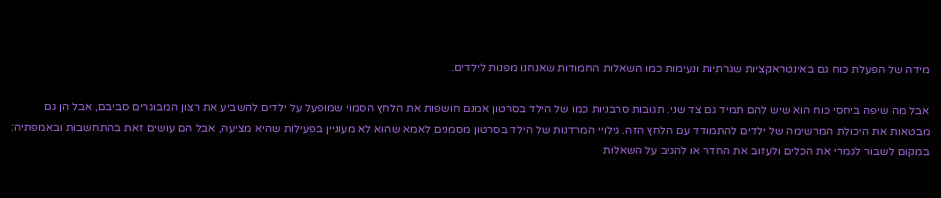מידה של הפעלת כוח גם באינטראקציות שגרתיות ונעימות כמו השאלות החמודות שאנחנו מפנות לילדים.

אבל מה שיפה ביחסי כוח הוא שיש להם תמיד גם צד שני. תגובות סרבניות כמו של הילד בסרטון אמנם חושפות את הלחץ הסמוי שמופעל על ילדים להשביע את רצון המבוגרים סביבם, אבל הן גם מבטאות את היכולת המרשימה של ילדים להתמודד עם הלחץ הזה. גילויי המרדנות של הילד בסרטון מסמנים לאמא שהוא לא מעוניין בפעילות שהיא מציעה, אבל הם עושים זאת בהתחשבות ובאמפתיה: במקום לשבור לגמרי את הכלים ולעזוב את החדר או להגיב על השאלות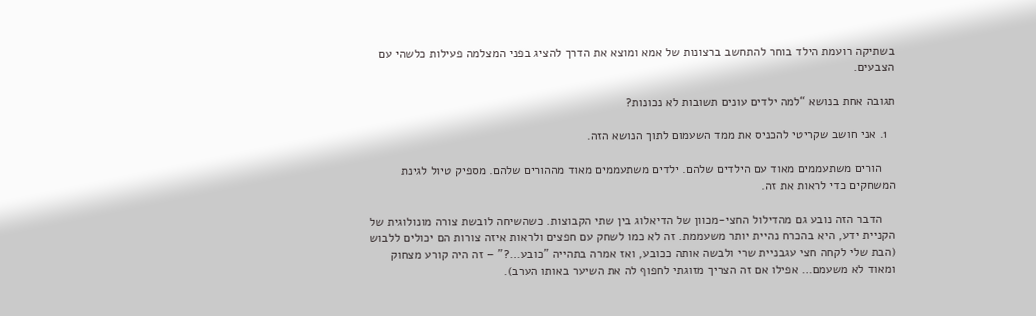בשתיקה רועמת הילד בוחר להתחשב ברצונות של אמא ומוצא את הדרך להציג בפני המצלמה פעילות כלשהי עם הצבעים.

תגובה אחת בנושא “למה ילדים עונים תשובות לא נכונות?

  1. אני חושב שקריטי להכניס את ממד השעמום לתוך הנושא הזה.

    הורים משתעממים מאוד עם הילדים שלהם. ילדים משתעממים מאוד מההורים שלהם. מספיק טיול לגינת המשחקים כדי לראות את זה.

    הדבר הזה נובע גם מהדילול החצי-מכוון של הדיאלוג בין שתי הקבוצות. כשהשיחה לובשת צורה מונולוגית של הקניית ידע, היא בהכרח נהיית יותר משעממת. זה לא כמו לשחק עם חפצים ולראות איזה צורות הם יכולים ללבוש (הבת שלי לקחה חצי עגבניית שרי ולבשה אותה ככובע, ואז אמרה בתהייה "כובע…?" – זה היה קורע מצחוק ומאוד לא משעמם… אפילו אם זה הצריך מזוגתי לחפוף לה את השיער באותו הערב).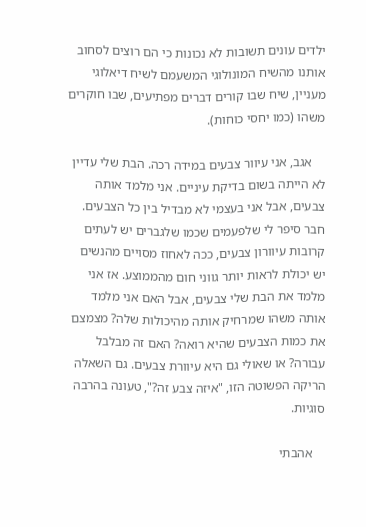ילדים עונים תשובות לא נכונות כי הם רוצים לסחוב אותנו מהשיח המונולוגי המשעמם לשיח דיאלוגי מעניין, שיח שבו קורים דברים מפתיעים, שבו חוקרים משהו (כמו יחסי כוחות).

    אגב, אני עיוור צבעים במידה רכה. הבת שלי עדיין לא הייתה בשום בדיקת עיניים. אני מלמד אותה צבעים, אבל אני בעצמי לא מבדיל בין כל הצבעים. חבר סיפר לי שלפעמים שכמו שלגברים יש לעתים קרובות עיוורון צבעים, ככה לאחוז מסויים מהנשים יש יכולת לראות יותר גווני חום מהממוצע. אז אני מלמד את הבת שלי צבעים, אבל האם אני מלמד אותה משהו שמרחיק אותה מהיכולות שלה? מצמצם את כמות הצבעים שהיא רואה? האם זה מבלבל עבורה? או שאולי גם היא עיוורת צבעים. גם השאלה הריקה הפשוטה הזו, "איזה צבע זה?", טעונה בהרבה סוגיות.

    אהבתי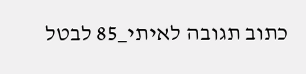כתוב תגובה לאיתי_85 לבטל